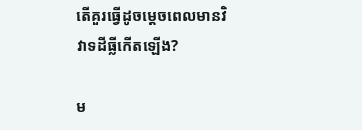តើគួរធ្វើដូចម្តេចពេលមានវិវាទដីធ្លីកើតឡើង?

ម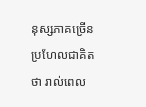នុស្សភាគច្រើនប្រហែលជាគិតថា រាល់ពេល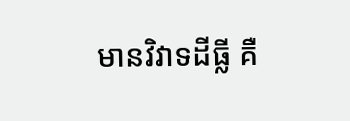មានវិវាទដីធ្លី គឺ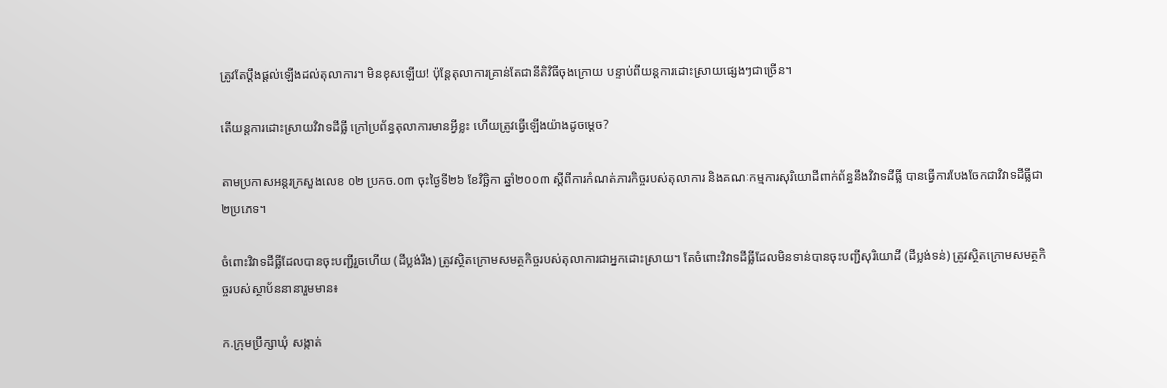ត្រូវតែប្ដឹងផ្ដល់ឡើងដល់តុលាការ។ មិនខុសឡើយ! ប៉ុន្តែតុលាការគ្រាន់តែជានីតិវិធីចុងក្រោយ បន្ទាប់ពីយន្តការដោះស្រាយផ្សេងៗជាច្រើន។

តើយន្តការដោះស្រាយវិវាទដីធ្លី ក្រៅប្រព័ន្ធតុលាការមានអ្វីខ្លះ ហើយត្រូវធ្វើឡើងយ៉ាងដូចម្ដេច?

តាមប្រកាសអន្តរក្រសួងលេខ ០២ ប្រកច.០៣ ចុះថ្ងៃទី២៦ ខែវិច្ឆិកា ឆ្នាំ២០០៣ ស្តីពីការកំណត់ភារកិច្ចរបស់តុលាការ និងគណៈកម្មការសុរិយោដីពាក់ព័ន្ធនឹងវិវាទដីធ្លី បានធ្វើការបែងចែកជាវិវាទដីធ្លីជា ២ប្រភេទ។

ចំពោះវិវាទដីធ្លីដែលបានចុះបញ្ជីរួចហើយ (ដីប្លង់រឹង) ត្រូវស្ថិតក្រោមសមត្ថកិច្ចរបស់តុលាការជាអ្នកដោះស្រាយ។ តែចំពោះវិវាទដីធ្លីដែលមិនទាន់បានចុះបញ្ជីសុរិយោដី (ដីប្លង់ទន់) ត្រូវស្ថិតក្រោមសមត្ថកិច្ចរបស់ស្ថាប័ននានារួមមាន៖

ក.ក្រុមប្រឹក្សាឃុំ សង្កាត់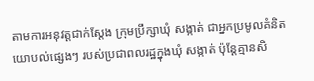តាមការអនុវត្តជាក់ស្តែង ក្រុមប្រឹក្សាឃុំ សង្កាត់ ជាអ្នកប្រមូលគំនិតយោបល់ផ្សេងៗ របស់ប្រជាពលរដ្ឋក្នុងឃុំ សង្កាត់ ប៉ុន្តែគ្មានសិ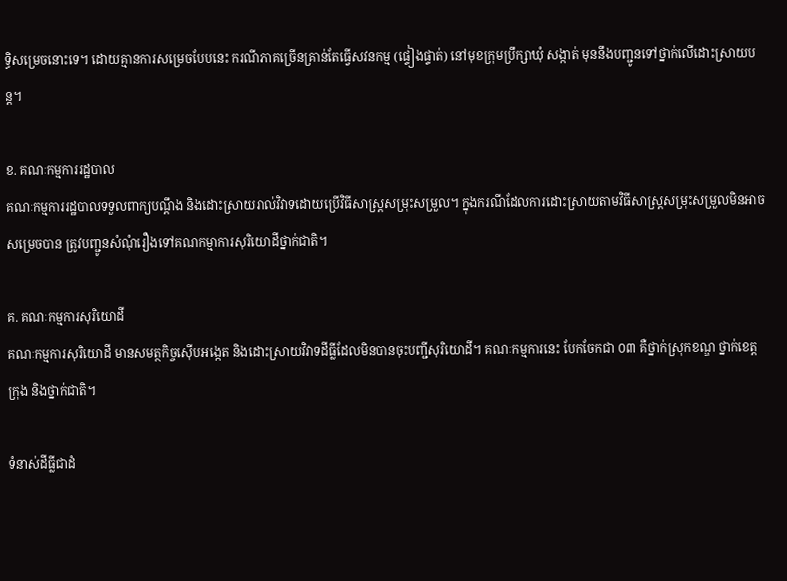ទ្ធិសម្រេចនោះទេ។ ដោយគ្មានការសម្រេចបែបនេះ ករណីភាគច្រើនគ្រាន់តែធ្វើសវនកម្ម (ផ្ទៀងផ្ទាត់) នៅមុខក្រុមប្រឹក្សាឃុំ សង្កាត់ មុននឹងបញ្ជូនទៅថ្នាក់លើដោះស្រាយបន្ត។

ខ. គណៈកម្មការរដ្ឋបាល
គណៈកម្មការរដ្ឋបាលទទួលពាក្យបណ្តឹង និងដោះស្រាយរាល់វិវាទដោយប្រើវិធីសាស្រ្តសម្រុះសម្រួល។ ក្នុងករណីដែលការដោះស្រាយតាមវិធីសាស្រ្តសម្រុះសម្រួលមិនអាចសម្រេចបាន ត្រូវបញ្ជូនសំណុំរឿងទៅគណកម្មាការសុរិយោដីថ្នាក់ជាតិ។

គ. គណៈកម្មការសុរិយោដី
គណៈកម្មការសុរិយោដី មានសមត្ថកិច្ចស៊ើបអង្កេត និងដោះស្រាយវិវាទដីធ្លីដែលមិនបានចុះបញ្ជីសុរិយោដី។ គណៈកម្មការនេះ បែកចែកជា ០៣ គឺថ្នាក់ស្រុកខណ្ឌ ថ្នាក់ខេត្តក្រុង និងថ្នាក់ជាតិ។

ទំនាស់ដីធ្លីជាដំ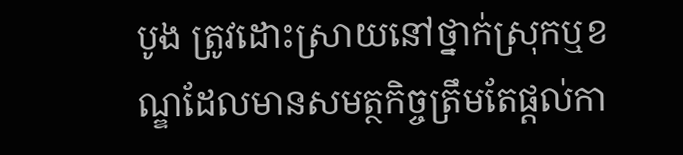បូង ត្រូវដោះស្រាយនៅថ្នាក់ស្រុកឬខណ្ឌដែលមានសមត្ថកិច្ចត្រឹមតែផ្តល់កា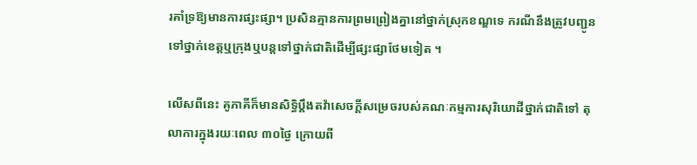រគាំទ្រឱ្យមានការផ្សះផ្សា។ ប្រសិនគ្មានការព្រមព្រៀងគ្នានៅថ្នាក់ស្រុកខណ្ឌទេ ករណីនឹងត្រូវបញ្ជូនទៅថ្នាក់ខេត្តឬក្រុងឬបន្តទៅថ្នាក់ជាតិដើម្បីផ្សះផ្សាថែមទៀត ។

លើសពីនេះ គូភាគីក៏មានសិទ្ធិប្តឹងតវ៉ាសេចក្ដីសម្រេចរបស់គណៈកម្មការសុរិយោដីថ្នាក់ជាតិទៅ តុលាការក្នុងរយៈពេល ៣០ថ្ងៃ ក្រោយពី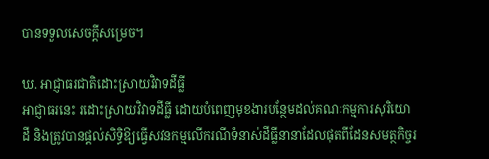បានទទួលសេចក្តីសម្រេច។

ឃ. អាជ្ញាធរជាតិដោះស្រាយវិវាទដីធ្លី
អាជ្ញាធរនេះ រដោះស្រាយវិវាទដីធ្លី ដោយបំពេញមុខងារបន្ថែមដល់គណៈកម្មការសុរិយោដី និងត្រូវបានផ្តល់សិទ្ធិឱ្យធ្វើសវនកម្មលើករណីទំនាស់ដីធ្លីនានាដែលផុតពីដែនសមត្ថកិច្ចរ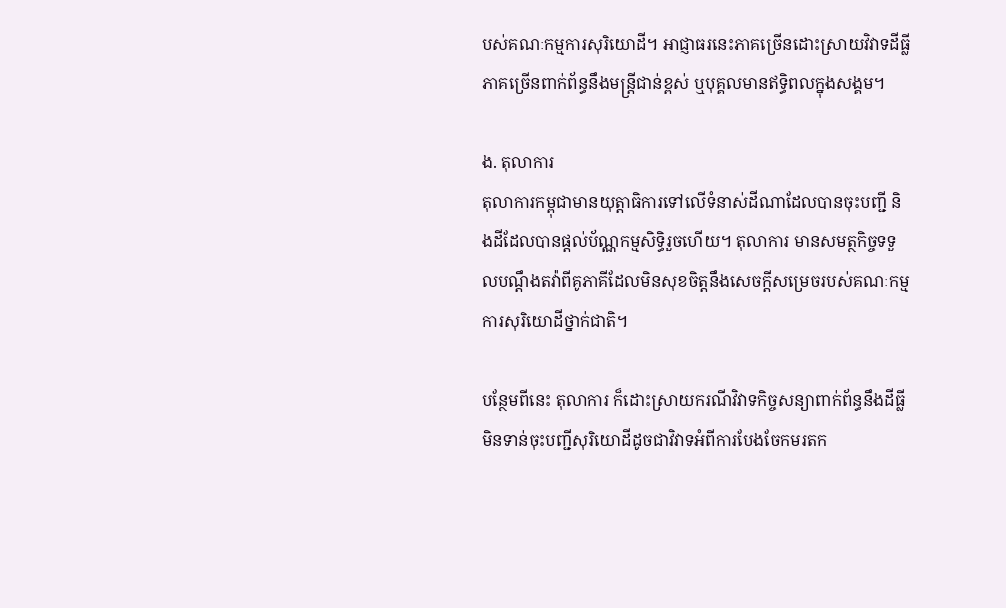បស់គណៈកម្មការសុរិយោដី។ អាជ្ញាធរនេះភាគច្រើនដោះស្រាយវិវាទដីធ្លីភាគច្រើនពាក់ព័ន្ធនឹងមន្ត្រីជាន់ខ្ពស់ ឬបុគ្គលមានឥទ្ធិពលក្នុងសង្គម។

ង. តុលាការ
តុលាការកម្ពុជាមានយុត្តាធិការទៅលើទំនាស់ដីណាដែលបានចុះបញ្ជី និងដីដែលបានផ្តល់ប័ណ្ណកម្មសិទ្ធិរួចហើយ។ តុលាការ មានសមត្ថកិច្ចទទួលបណ្តឹងតវ៉ាពីគូភាគីដែលមិនសុខចិត្តនឹងសេចក្តីសម្រេចរបស់គណៈកម្មការសុរិយោដីថ្នាក់ជាតិ។

បន្ថែមពីនេះ តុលាការ ក៏ដោះស្រាយករណីវិវាទកិច្ចសន្យាពាក់ព័ន្ធនឹងដីធ្លីមិនទាន់ចុះបញ្ជីសុរិយោដីដូចជាវិវាទអំពីការបែងចែកមរតក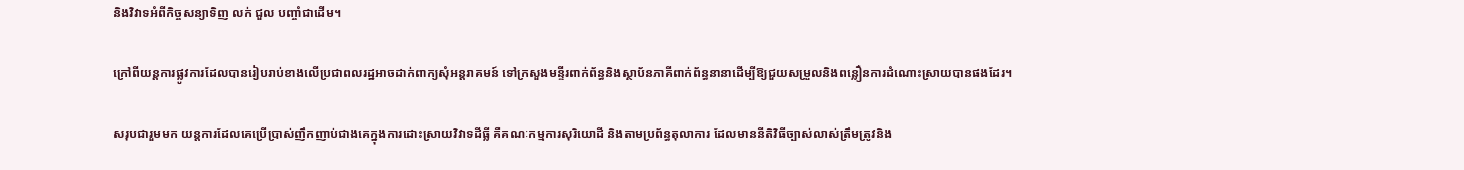និងវិវាទអំពីកិច្ចសន្យាទិញ លក់ ជួល បញ្ចាំជាដើម។

ក្រៅពីយន្តការផ្លូវការដែលបានរៀបរាប់ខាងលើប្រជាពលរដ្ឋអាចដាក់ពាក្យសុំអន្តរាគមន៍ ទៅក្រសួងមន្ទីរពាក់ព័ន្ធនិងស្ថាប័នភាគីពាក់ព័ន្ធនានាដើម្បីឱ្យជួយសម្រួលនិងពន្លឿនការដំណោះស្រាយបានផងដែរ។

សរុបជារួមមក យន្តការដែលគេប្រើប្រាស់ញឹកញាប់ជាងគេក្នុងការដោះស្រាយវិវាទដីធ្លី គឺគណៈកម្មការសុរិយោដី និងតាមប្រព័ន្ធតុលាការ ដែលមាននីតិវិធីច្បាស់លាស់ត្រឹមត្រូវនិង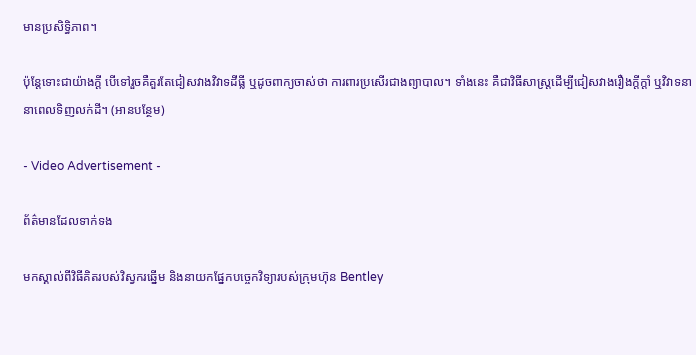មានប្រសិទ្ធិភាព។

ប៉ុន្តែទោះជាយ៉ាងក្ដី បើទៅរួចគឺគួរតែជៀសវាងវិវាទដីធ្លី ឬដូចពាក្យចាស់ថា ការពារប្រសើរជាងព្យាបាល។ ទាំងនេះ គឺជាវិធីសាស្រ្តដើម្បីជៀសវាងរឿងក្តីក្តាំ ឬវិវាទនានាពេលទិញលក់ដី។ (អានបន្ថែម)

- Video Advertisement -

ព័ត៌មានដែលទាក់ទង

មកស្គាល់ពីវិធីគិតរបស់វិស្វករឆ្នើម និងនាយកផ្នែកបច្ចេកវិទ្យារបស់ក្រុមហ៊ុន Bentley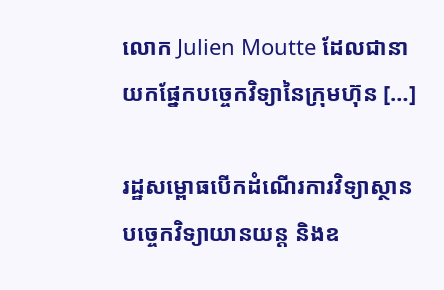លោក Julien Moutte ដែលជានាយកផ្នែកបច្ចេកវិទ្យានៃក្រុមហ៊ុន […]

រដ្ឋសម្ពោធបើកដំណើរការវិទ្យាស្ថានបច្ចេកវិទ្យាយានយន្ដ និងឧ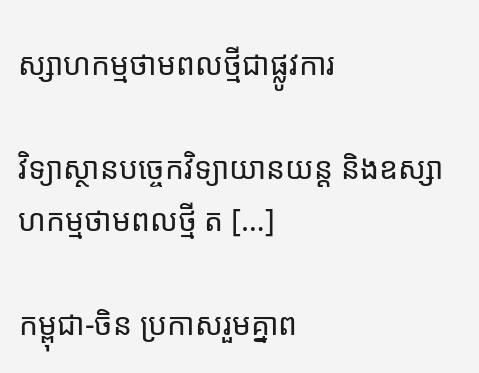ស្សាហកម្មថាមពលថ្មីជាផ្លូវការ

វិទ្យាស្ថានបច្ចេកវិទ្យាយានយន្ដ និងឧស្សាហកម្មថាមពលថ្មី ត […]

កម្ពុជា-ចិន ប្រកាសរួមគ្នាព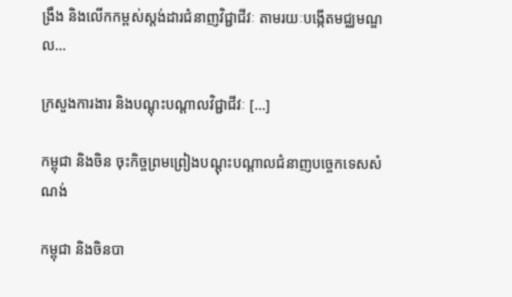ង្រឹង និងលើកកម្ពស់ស្តង់ដារជំនាញវិជ្ជាជីវៈ តាមរយៈបង្កើតមជ្ឈមណ្ឌល…

ក្រសួងការងារ និងបណ្ដុះបណ្ដាលវិជ្ជាជីវៈ […]

កម្ពុជា និងចិន ចុះកិច្ចព្រមព្រៀងបណ្តុះបណ្តាលជំនាញបច្ចេកទេសសំណង់

កម្ពុជា និងចិនបា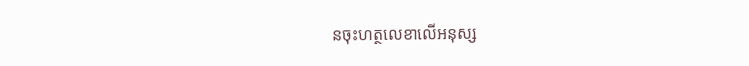នចុះហត្ថលេខាលើអនុស្ស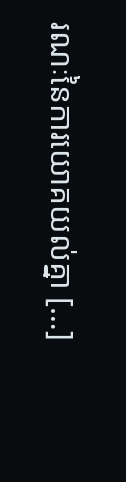រណៈនៃការយោគយល់គ្នា […]